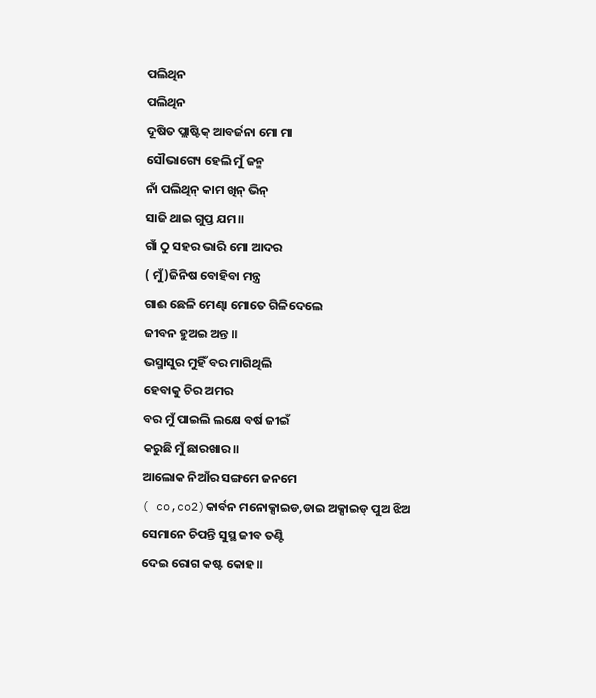ପଲିଥିନ
ପଲିଥିନ
ଦୂଷିତ ପ୍ଲାଷ୍ଟିକ୍ ଆବର୍ଜନା ମୋ ମା
ସୌଭାଗ୍ୟେ ହେଲି ମୁଁ ଜନ୍ମ
ନାଁ ପଲିଥିନ୍ କାମ ଖିନ୍ ଭିନ୍
ସାଜି ଥାଇ ଗୁପ୍ତ ଯମ॥
ଗାଁ ଠୁ ସହର ଭାରି ମୋ ଆଦର
( ମୁଁ)ଜିନିଷ ବୋହିବା ମନ୍ତ୍ର
ଗାଈ ଛେଳି ମେଣ୍ଢା ମୋତେ ଗିଳିଦେଲେ
ଜୀବନ ହୁଅଇ ଅନ୍ତ ॥
ଭସ୍ମାସୁର ମୁହିଁ ବର ମାଗିଥିଲି
ହେବାକୁ ଚିର ଅମର
ବର ମୁଁ ପାଇଲି ଲକ୍ଷେ ବର୍ଷ ଜୀଇଁ
କରୁଛି ମୁଁ ଛାରଖାର॥
ଆଲୋକ ନିଆଁର ସଙ୍ଗମେ ଜନମେ
( co,co2)କାର୍ବନ ମନୋକ୍ସାଇଡ,ଡାଇ ଅକ୍ସାଇଡ୍ ପୁଅ ଝିଅ
ସେମାନେ ଚିପନ୍ତି ସୁସ୍ଥ ଜୀବ ତଣ୍ଟି
ଦେଇ ରୋଗ କଷ୍ଟ କୋହ॥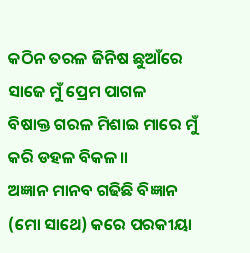କଠିନ ତରଳ ଜିନିଷ ଛୁଆଁରେ
ସାଜେ ମୁଁ ପ୍ରେମ ପାଗଳ
ବିଷାକ୍ତ ଗରଳ ମିଶାଇ ମାରେ ମୁଁ
କରି ଡହଳ ବିକଳ॥
ଅଜ୍ଞାନ ମାନବ ଗଢିଛି ବିଜ୍ଞାନ
(ମୋ ସାଥେ) କରେ ପରକୀୟା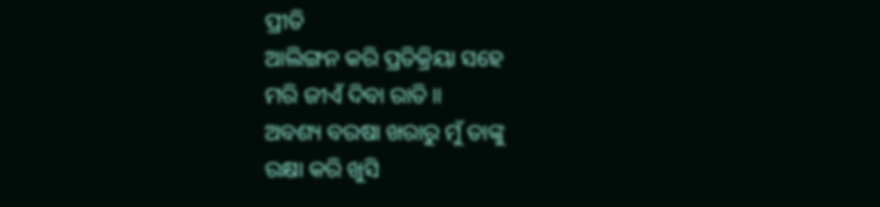ପ୍ରୀତି
ଆଲିଙ୍ଗନ କରି ପ୍ରତିକ୍ରିୟା ସହେ
ମରି ଜୀଏଁ ଦିବା ରାତି॥
ଅବଶ୍ୟ ବରଷା ଖରାରୁ ମୁଁ ତାଙ୍କୁ
ରକ୍ଷା କରି ଖୁସି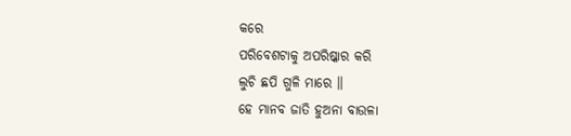କରେ
ପରିବେଶଟାକୁ ଅପରିଷ୍କାର କରି
ଲୁଚି ଛପି ଗୁଳି ମାରେ ॥
ହେ ମାନବ ଜାତି ହୁଅନା ବାଉଳା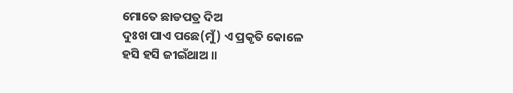ମୋତେ ଛାଡପତ୍ର ଦିଅ
ଦୁଃଖ ପାଏ ପଛେ(ମୁଁ) ଏ ପ୍ରକୃତି କୋଳେ
ହସି ହସି ଜୀଇଁଥାଅ ॥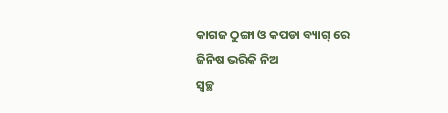କାଗଜ ଠୁଙ୍ଗା ଓ କପଡା ବ୍ୟାଗ୍ ରେ
ଜିନିଷ ଭରିକି ନିଅ
ସ୍ୱଚ୍ଛ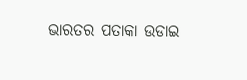ଭାରତର ପତାକା ଉଡାଇ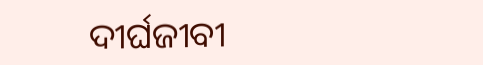ଦୀର୍ଘଜୀବୀ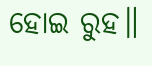ହୋଇ ରୁହ॥